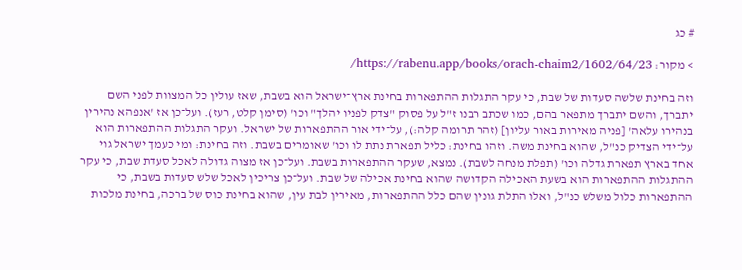# כג

> מקור: https://rabenu.app/books/orach-chaim2/1602/64/23/

וזה בחינת שלשה סעדות של שבת, כי עקר התגלות ההתפארות בחינת ארץ־ישראל הוא בשבת, שאז עולין כל המצוות לפני השם יתברך, והשם יתברך מתפאר בהם, כמו שכתב רבנו ז"ל על פסוק "צדק לפניו יהלך" וכו' (סימן קלט, רעז). ועל־כן אז 'אנפהא נהירין בנהירו עלאה' [פניה מאירות באור עליון] (זהר תרומה קלה:), על־ידי אור ההתפארות של ישראל. ועקר התגלות ההתפארות הוא על־ידי הצדיק כנ"ל, שהוא בחינת משה. וזהו בחינת: כליל תפארת נתת לו וכו' שאומרים בשבת. וזה בחינת: ומי כעמך ישראל גוי אחד בארץ תפארת גדלה וכו' (תפלת מנחה לשבת). נמצא, שעקר ההתפארות בשבת. ועל־כן אז מצוה גדולה לאכל סעדת שבת, כי עקר ההתגלות ההתפארות הוא בשעת האכילה הקדושה שהוא בחינת אכילה של שבת. ועל־כן צריכין לאכל שלש סעדות בשבת, כי ההתפארות כלול משלש כנ"ל, ואלו התלת גונין שהם כלל ההתפארות, מאירין לבת עין, שהוא בחינת כוס של ברכה, בחינת מלכות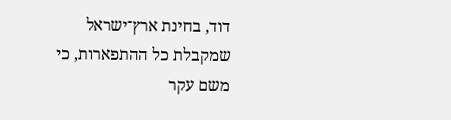דוד, בחינת ארץ־ישראל שמקבלת כל ההתפארות, כי משם עקר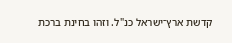קדשת ארץ־ישראל כנ"ל. וזהו בחינת ברכת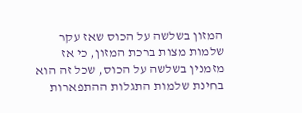המזון בשלשה על הכוס שאז עקר שלמות מצות ברכת המזון, כי אז מזמנין בשלשה על הכוס, שכל זה הוא בחינת שלמות התגלות ההתפארות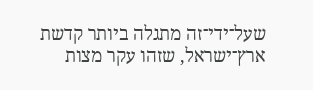שעל־ידי־זה מתגלה ביותר קדשת ארץ־ישראל, שזהו עקר מצות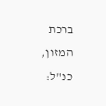ברכת המזון, כנ"ל: